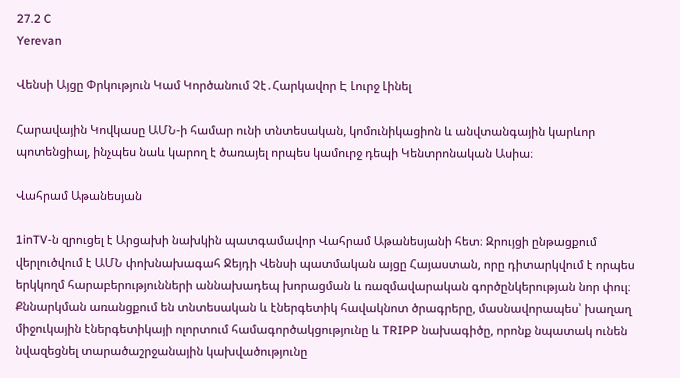27.2 C
Yerevan

Վենսի Այցը Փրկություն Կամ Կործանում Չէ․Հարկավոր Է Լուրջ Լինել

Հարավային Կովկասը ԱՄՆ‑ի համար ունի տնտեսական, կոմունիկացիոն և անվտանգային կարևոր պոտենցիալ, ինչպես նաև կարող է ծառայել որպես կամուրջ դեպի Կենտրոնական Ասիա։

Վահրամ Աթանեսյան

1inTV‑ն զրուցել է Արցախի նախկին պատգամավոր Վահրամ Աթանեսյանի հետ։ Զրույցի ընթացքում վերլուծվում է ԱՄՆ փոխնախագահ Ջեյդի Վենսի պատմական այցը Հայաստան, որը դիտարկվում է որպես երկկողմ հարաբերությունների աննախադեպ խորացման և ռազմավարական գործընկերության նոր փուլ։ Քննարկման առանցքում են տնտեսական և էներգետիկ հավակնոտ ծրագրերը, մասնավորապես՝ խաղաղ միջուկային էներգետիկայի ոլորտում համագործակցությունը և TRIPP նախագիծը, որոնք նպատակ ունեն նվազեցնել տարածաշրջանային կախվածությունը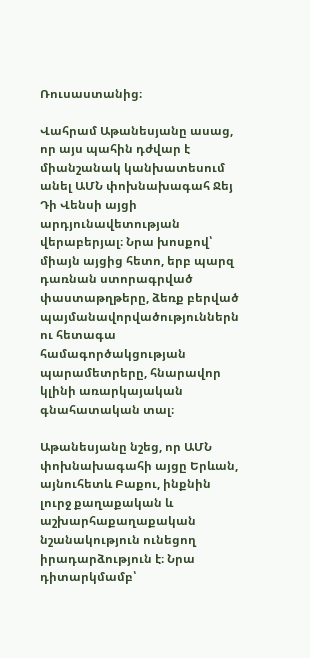Ռուսաստանից։

Վահրամ Աթանեսյանը ասաց, որ այս պահին դժվար է միանշանակ կանխատեսում անել ԱՄՆ փոխնախագահ Ջեյ Դի Վենսի այցի արդյունավետության վերաբերյալ։ Նրա խոսքով՝ միայն այցից հետո, երբ պարզ դառնան ստորագրված փաստաթղթերը, ձեռք բերված պայմանավորվածություններն ու հետագա համագործակցության պարամետրերը, հնարավոր կլինի առարկայական գնահատական տալ։

Աթանեսյանը նշեց, որ ԱՄՆ փոխնախագահի այցը Երևան, այնուհետև Բաքու, ինքնին լուրջ քաղաքական և աշխարհաքաղաքական նշանակություն ունեցող իրադարձություն է։ Նրա դիտարկմամբ՝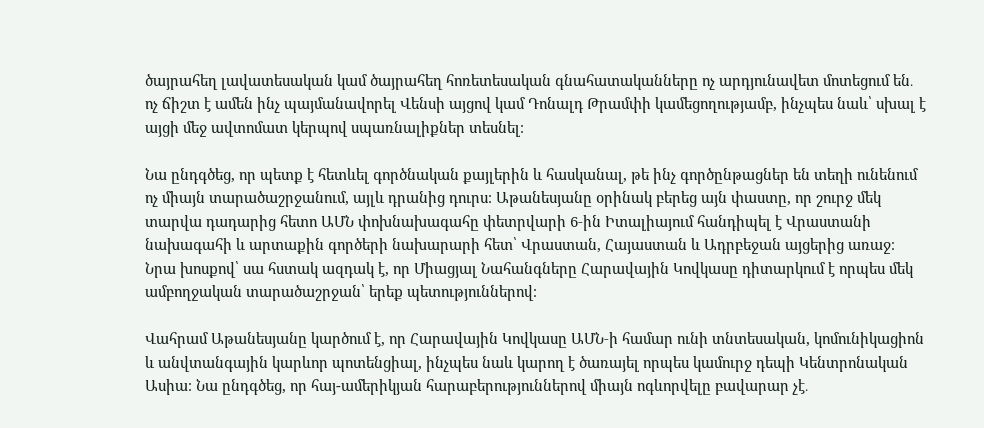ծայրահեղ լավատեսական կամ ծայրահեղ հոռետեսական գնահատականները ոչ արդյունավետ մոտեցում են․ ոչ ճիշտ է ամեն ինչ պայմանավորել Վենսի այցով կամ Դոնալդ Թրամփի կամեցողությամբ, ինչպես նաև՝ սխալ է այցի մեջ ավտոմատ կերպով սպառնալիքներ տեսնել։

Նա ընդգծեց, որ պետք է հետևել գործնական քայլերին և հասկանալ, թե ինչ գործընթացներ են տեղի ունենում ոչ միայն տարածաշրջանում, այլև դրանից դուրս։ Աթանեսյանը օրինակ բերեց այն փաստը, որ շուրջ մեկ տարվա դադարից հետո ԱՄՆ փոխնախագահը փետրվարի 6‑ին Իտալիայում հանդիպել է Վրաստանի նախագահի և արտաքին գործերի նախարարի հետ՝ Վրաստան, Հայաստան և Ադրբեջան այցերից առաջ։ Նրա խոսքով՝ սա հստակ ազդակ է, որ Միացյալ Նահանգները Հարավային Կովկասը դիտարկում է որպես մեկ ամբողջական տարածաշրջան՝ երեք պետություններով։

Վահրամ Աթանեսյանը կարծում է, որ Հարավային Կովկասը ԱՄՆ‑ի համար ունի տնտեսական, կոմունիկացիոն և անվտանգային կարևոր պոտենցիալ, ինչպես նաև կարող է ծառայել որպես կամուրջ դեպի Կենտրոնական Ասիա։ Նա ընդգծեց, որ հայ-ամերիկյան հարաբերություններով միայն ոգևորվելը բավարար չէ․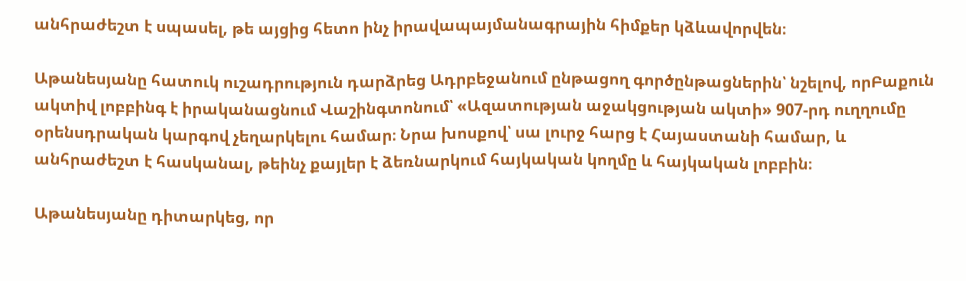անհրաժեշտ է սպասել, թե այցից հետո ինչ իրավապայմանագրային հիմքեր կձևավորվեն։

Աթանեսյանը հատուկ ուշադրություն դարձրեց Ադրբեջանում ընթացող գործընթացներին՝ նշելով, որԲաքուն ակտիվ լոբբինգ է իրականացնում Վաշինգտոնում՝ «Ազատության աջակցության ակտի» 907-րդ ուղղումը օրենսդրական կարգով չեղարկելու համար։ Նրա խոսքով՝ սա լուրջ հարց է Հայաստանի համար, և անհրաժեշտ է հասկանալ, թեինչ քայլեր է ձեռնարկում հայկական կողմը և հայկական լոբբին։

Աթանեսյանը դիտարկեց, որ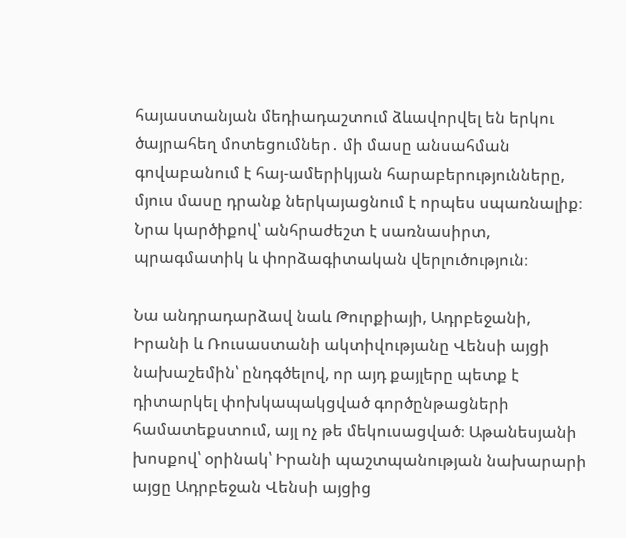հայաստանյան մեդիադաշտում ձևավորվել են երկու ծայրահեղ մոտեցումներ․ մի մասը անսահման գովաբանում է հայ-ամերիկյան հարաբերությունները, մյուս մասը դրանք ներկայացնում է որպես սպառնալիք։ Նրա կարծիքով՝ անհրաժեշտ է սառնասիրտ, պրագմատիկ և փորձագիտական վերլուծություն։

Նա անդրադարձավ նաև Թուրքիայի, Ադրբեջանի, Իրանի և Ռուսաստանի ակտիվությանը Վենսի այցի նախաշեմին՝ ընդգծելով, որ այդ քայլերը պետք է դիտարկել փոխկապակցված գործընթացների համատեքստում, այլ ոչ թե մեկուսացված։ Աթանեսյանի խոսքով՝ օրինակ՝ Իրանի պաշտպանության նախարարի այցը Ադրբեջան Վենսի այցից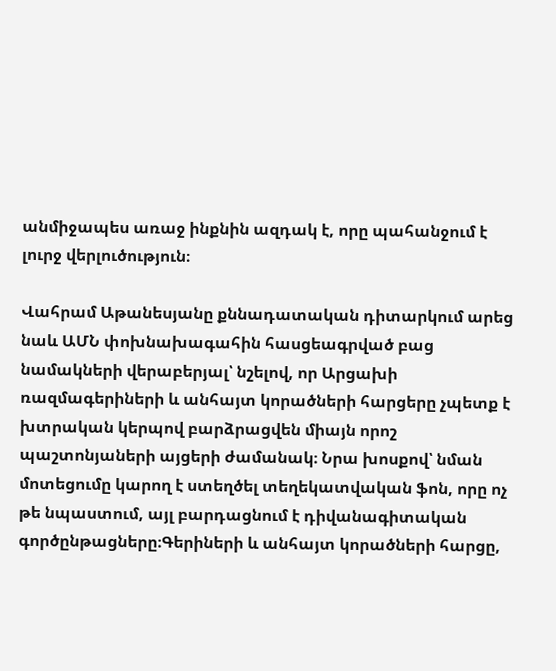անմիջապես առաջ ինքնին ազդակ է, որը պահանջում է լուրջ վերլուծություն։

Վահրամ Աթանեսյանը քննադատական դիտարկում արեց նաև ԱՄՆ փոխնախագահին հասցեագրված բաց նամակների վերաբերյալ՝ նշելով, որ Արցախի ռազմագերիների և անհայտ կորածների հարցերը չպետք է խտրական կերպով բարձրացվեն միայն որոշ պաշտոնյաների այցերի ժամանակ։ Նրա խոսքով՝ նման մոտեցումը կարող է ստեղծել տեղեկատվական ֆոն, որը ոչ թե նպաստում, այլ բարդացնում է դիվանագիտական գործընթացները։Գերիների և անհայտ կորածների հարցը,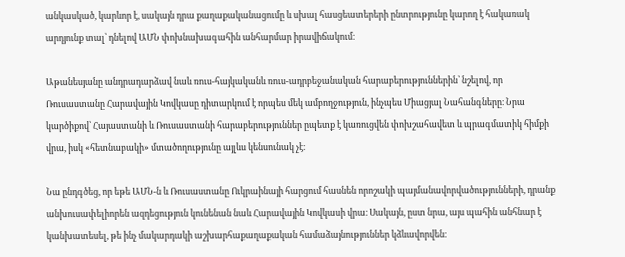անկասկած, կարևոր է, սակայն դրա քաղաքականացումը և սխալ հասցեատերերի ընտրությունը կարող է հակառակ արդյունք տալ՝ դնելով ԱՄՆ փոխնախագահին անհարմար իրավիճակում։

Աթանեսյանը անդրադարձավ նաև ռուս-հայկականև ռուս-ադրբեջանական հարաբերություններին՝ նշելով, որ Ռուսաստանը Հարավային Կովկասը դիտարկում է որպես մեկ ամբողջություն, ինչպես Միացյալ Նահանգները։ Նրա կարծիքով՝ Հայաստանի և Ռուսաստանի հարաբերություններ ըպետք է կառուցվեն փոխշահավետ և պրագմատիկ հիմքի վրա, իսկ «հետնաբակի» մտածողությունը այլևս կենսունակ չէ։

Նա ընդգծեց, որ եթե ԱՄՆ‑ն և Ռուսաստանը Ուկրաինայի հարցում հասնեն որոշակի պայմանավորվածությունների, դրանք անխուսափելիորեն ազդեցություն կունենան նաև Հարավային Կովկասի վրա։ Սակայն, ըստ նրա, այս պահին անհնար է կանխատեսել, թե ինչ մակարդակի աշխարհաքաղաքական համաձայնություններ կձևավորվեն։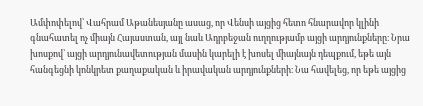Ամփոփելով՝ Վահրամ Աթանեսյանը ասաց, որ Վենսի այցից հետո հնարավոր կլինի գնահատել ոչ միայն Հայաստան, այլ նաև Ադրբեջան ուղղությամբ այցի արդյունքները։ Նրա խոսքով՝ այցի արդյունավետության մասին կարելի է խոսել միայնայն դեպքում, եթե այն հանգեցնի կոնկրետ քաղաքական և իրավական արդյունքների։ Նա հավելեց, որ եթե այցից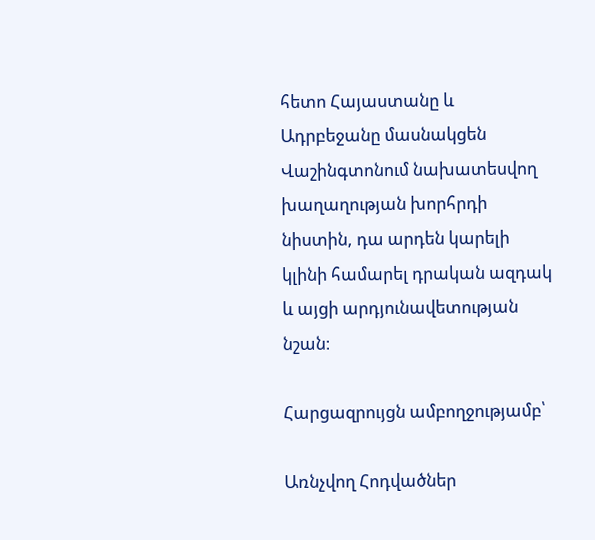հետո Հայաստանը և Ադրբեջանը մասնակցեն Վաշինգտոնում նախատեսվող խաղաղության խորհրդի նիստին, դա արդեն կարելի կլինի համարել դրական ազդակ և այցի արդյունավետության նշան։

Հարցազրույցն ամբողջությամբ՝

Առնչվող Հոդվածներ